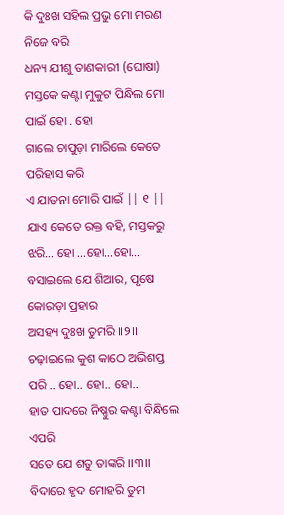କି ଦୁଃଖ ସହିଲ ପ୍ରଭୁ ମୋ ମରଣ ନିଜେ ବରି
ଧନ୍ୟ ଯୀଶୁ ତାଣକାରୀ (ଘୋଷା)
ମସ୍ତକେ କଣ୍ଟା ମୁକୁଟ ପିନ୍ଧିଲ ମୋ ପାଇଁ ହୋ . ହୋ
ଗାଲେ ଚାପୁଡ଼ା ମାରିଲେ କେତେ ପରିହାସ କରି
ଏ ଯାତନା ମୋରି ପାଇଁ || ୧ ||
ଯାଏ କେତେ ରକ୍ତ ବହି, ମସ୍ତକରୁ ଝରି… ହୋ …ହୋ…ହୋ…
ବସାଇଲେ ଯେ ଶିଆର, ପୃଷେ କୋରଡ଼ା ପ୍ରହାର
ଅସହ୍ୟ ଦୁଃଖ ତୁମରି ।।୨।।
ଚଢ଼ାଇଲେ କୁଶ କାଠେ ଅଭିଶପ୍ତ ପରି .. ହୋ.. ହୋ.. ହୋ..
ହାତ ପାଦରେ ନିଷ୍ଣୁର କଣ୍ଟା ବିନ୍ଧିଲେ ଏପରି
ସତେ ଯେ ଶତୁ ତାଙ୍କରି ।।୩।।
ବିଦାରେ ହୃଦ ମୋହରି ତୁମ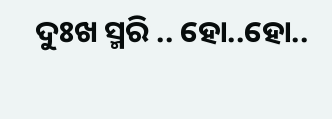ଦୁଃଖ ସ୍ମରି .. ହୋ..ହୋ..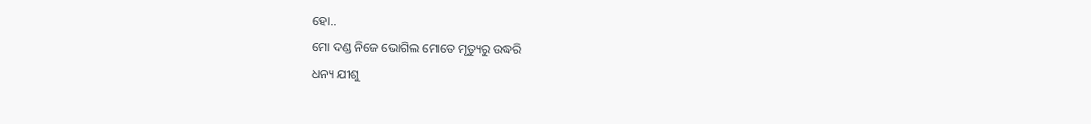ହୋ..
ମୋ ଦଣ୍ଡ ନିଜେ ଭୋଗିଲ ମୋତେ ମୃତ୍ୟୁରୁ ଉଦ୍ଧରି
ଧନ୍ୟ ଯୀଶୁ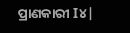ପ୍ରାଣକାରୀ I୪|